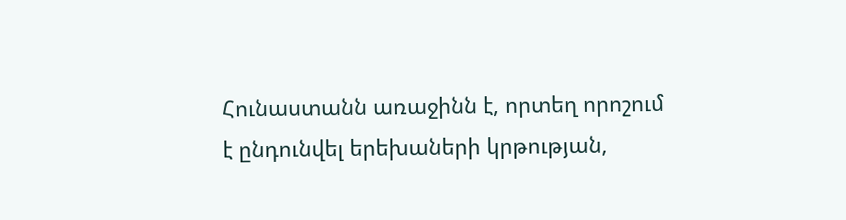Հունաստանն առաջինն է, որտեղ որոշում է ընդունվել երեխաների կրթության,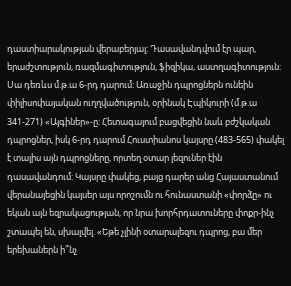դաստիարակության վերաբերյալ: Դասավանդվում էր պար, երաժշտություն, ռազմագիտություն, ֆիզիկա, աստղագիտություն: Սա դեռևս մ.թ.ա 6-րդ դարում: Առաջին դպրոցներն ունեին փիլիսոփայական ուղղվածություն, օրինակ Էպիկուրի (մ.թ.ա
341-271) «Այգիներ»-ը: Հետագայում բացվեցին նաև բժշկական դպրոցներ, իսկ 6-րդ դարում Հուստիանոս կայսրը (483-565) փակել է տալիս այն դպրոցները, որտեղ օտար լեզուներ էին դասավանդում: Կայսրը փակեց, բայց դարեր անց Հայաստանում վերանայեցին կայսեր այս որոշումն ու հունաստանի «փորձը» ու եկան այն եզրակացության, որ նրա խորհրդատուները փոքր-ինչ շտապել են, սխալվել. «Եթե չլինի օտարալեզու դպրոց, բա մեր երեխաներն ի՞նչ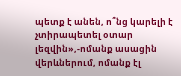պետք է անեն, ո՞նց կարելի է չտիրապետել օտար լեզվին»,-ոմանք ասացին վերևներում, ոմանք էլ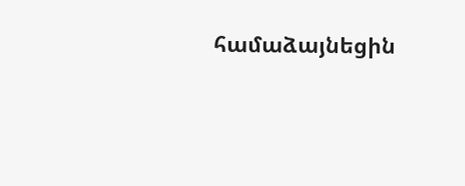համաձայնեցին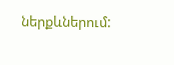ներքևներում: